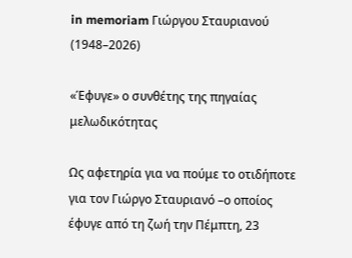in memoriam Γιώργου Σταυριανού (1948–2026)

«Έφυγε» ο συνθέτης της πηγαίας μελωδικότητας

Ως αφετηρία για να πούμε το οτιδήποτε για τον Γιώργο Σταυριανό –ο οποίος έφυγε από τη ζωή την Πέμπτη, 23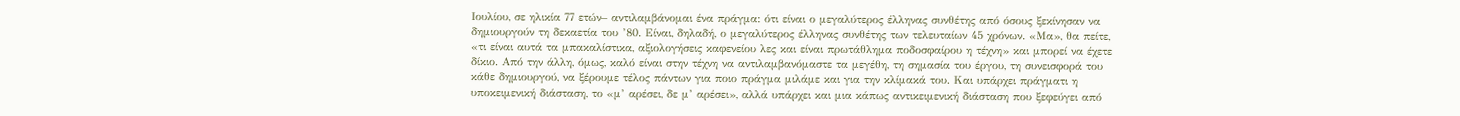Ιουλίου, σε ηλικία 77 ετών– αντιλαμβάνομαι ένα πράγμα: ότι είναι ο μεγαλύτερος έλληνας συνθέτης από όσους ξεκίνησαν να δημιουργούν τη δεκαετία του ’80. Είναι, δηλαδή, ο μεγαλύτερος έλληνας συνθέτης των τελευταίων 45 χρόνων. «Μα», θα πείτε, «τι είναι αυτά τα μπακαλίστικα, αξιολογήσεις καφενείου λες και είναι πρωτάθλημα ποδοσφαίρου η τέχνη» και μπορεί να έχετε δίκιο. Από την άλλη, όμως, καλό είναι στην τέχνη να αντιλαμβανόμαστε τα μεγέθη, τη σημασία του έργου, τη συνεισφορά του κάθε δημιουργού, να ξέρουμε τέλος πάντων για ποιο πράγμα μιλάμε και για την κλίμακά του. Και υπάρχει πράγματι η υποκειμενική διάσταση, το «μ’ αρέσει, δε μ’ αρέσει», αλλά υπάρχει και μια κάπως αντικειμενική διάσταση που ξεφεύγει από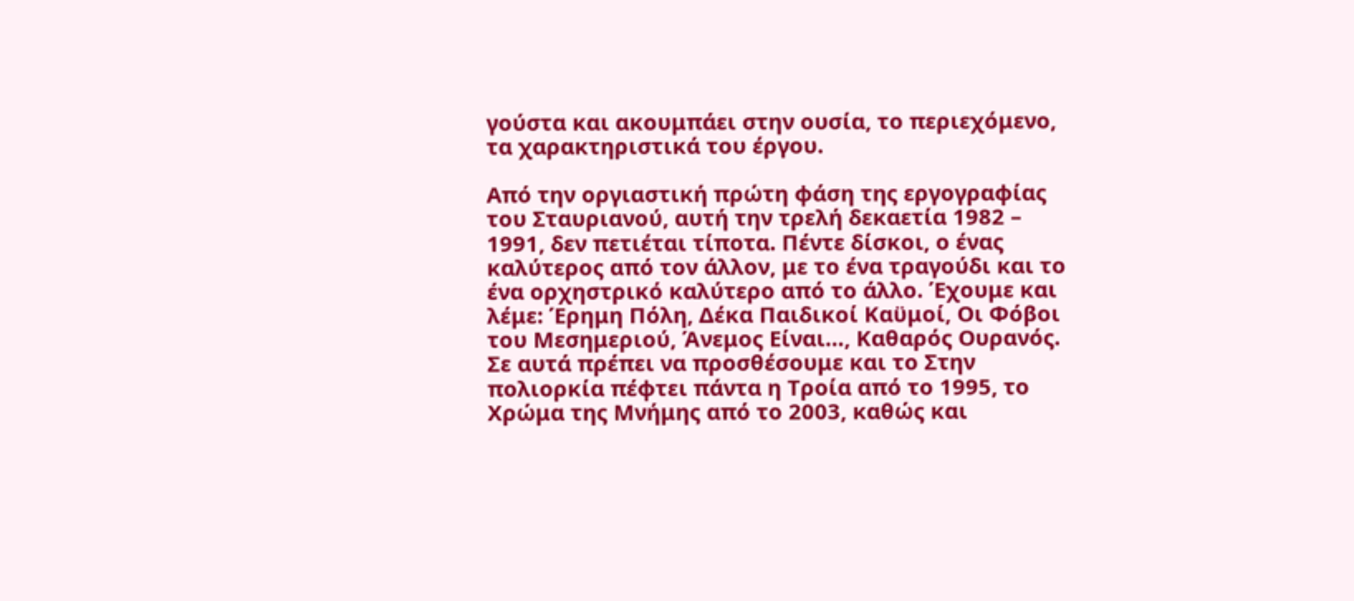γούστα και ακουμπάει στην ουσία, το περιεχόμενο, τα χαρακτηριστικά του έργου.

Από την οργιαστική πρώτη φάση της εργογραφίας του Σταυριανού, αυτή την τρελή δεκαετία 1982 – 1991, δεν πετιέται τίποτα. Πέντε δίσκοι, ο ένας καλύτερος από τον άλλον, με το ένα τραγούδι και το ένα ορχηστρικό καλύτερο από το άλλο. Έχουμε και λέμε: Έρημη Πόλη, Δέκα Παιδικοί Καϋμοί, Οι Φόβοι του Μεσημεριού, Άνεμος Είναι…, Καθαρός Ουρανός. Σε αυτά πρέπει να προσθέσουμε και το Στην πολιορκία πέφτει πάντα η Τροία από το 1995, το Χρώμα της Μνήμης από το 2003, καθώς και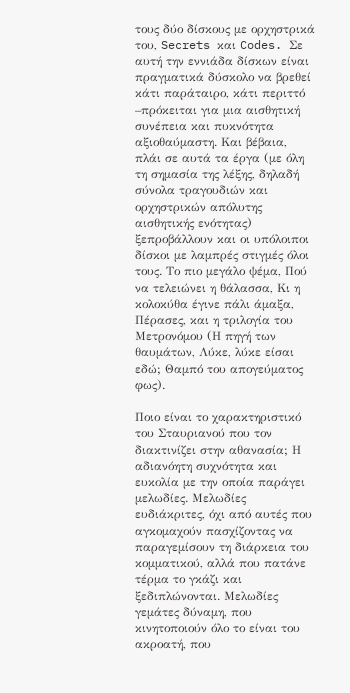τους δύο δίσκους με ορχηστρικά του, Secrets και Codes. Σε αυτή την εννιάδα δίσκων είναι πραγματικά δύσκολο να βρεθεί κάτι παράταιρο, κάτι περιττό –πρόκειται για μια αισθητική συνέπεια και πυκνότητα αξιοθαύμαστη. Και βέβαια, πλάι σε αυτά τα έργα (με όλη τη σημασία της λέξης, δηλαδή σύνολα τραγουδιών και ορχηστρικών απόλυτης αισθητικής ενότητας) ξεπροβάλλουν και οι υπόλοιποι δίσκοι με λαμπρές στιγμές όλοι τους. Το πιο μεγάλο ψέμα, Πού να τελειώνει η θάλασσα, Κι η κολοκύθα έγινε πάλι άμαξα, Πέρασες, και η τριλογία του Μετρονόμου (Η πηγή των θαυμάτων, Λύκε, λύκε είσαι εδώ; Θαμπό του απογεύματος φως).

Ποιο είναι το χαρακτηριστικό του Σταυριανού που τον διακτινίζει στην αθανασία; Η αδιανόητη συχνότητα και ευκολία με την οποία παράγει μελωδίες. Μελωδίες ευδιάκριτες, όχι από αυτές που αγκομαχούν πασχίζοντας να παραγεμίσουν τη διάρκεια του κομματικού, αλλά που πατάνε τέρμα το γκάζι και ξεδιπλώνονται. Μελωδίες γεμάτες δύναμη, που κινητοποιούν όλο το είναι του ακροατή, που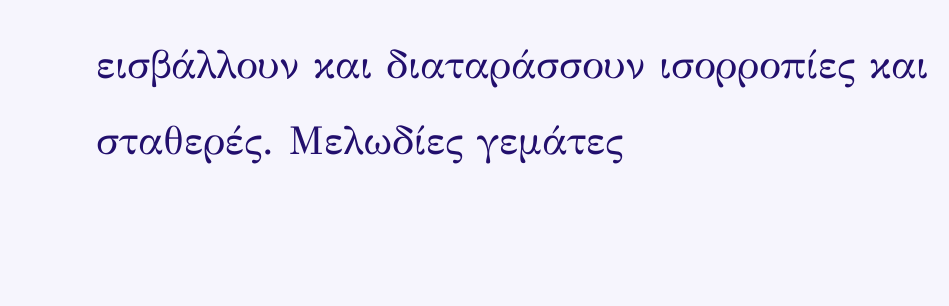εισβάλλουν και διαταράσσουν ισορροπίες και σταθερές. Μελωδίες γεμάτες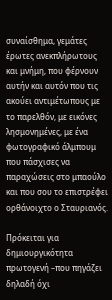συναίσθημα, γεμάτες έρωτες ανεκπλήρωτους και μνήμη, που φέρνουν αυτήν και αυτόν που τις ακούει αντιμέτωπους με το παρελθόν, με εικόνες λησμονημένες, με ένα φωτογραφικό άλμπουμ που πάσχισες να παραχώσεις στο μπαούλο και που σου το επιστρέφει ορθάνοιχτο ο Σταυριανός.

Πρόκειται για δημιουργικότητα πρωτογενή –που πηγάζει δηλαδή όχι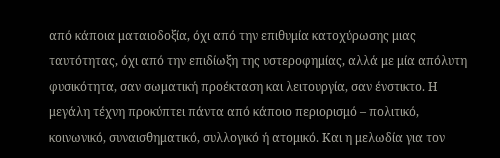από κάποια ματαιοδοξία, όχι από την επιθυμία κατοχύρωσης μιας ταυτότητας, όχι από την επιδίωξη της υστεροφημίας, αλλά με μία απόλυτη φυσικότητα, σαν σωματική προέκταση και λειτουργία, σαν ένστικτο. Η μεγάλη τέχνη προκύπτει πάντα από κάποιο περιορισμό – πολιτικό, κοινωνικό, συναισθηματικό, συλλογικό ή ατομικό. Και η μελωδία για τον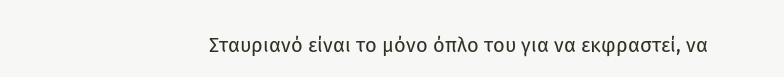Σταυριανό είναι το μόνο όπλο του για να εκφραστεί, να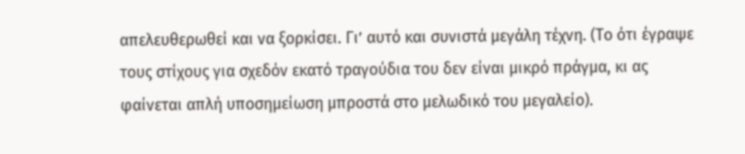απελευθερωθεί και να ξορκίσει. Γι’ αυτό και συνιστά μεγάλη τέχνη. (Το ότι έγραψε τους στίχους για σχεδόν εκατό τραγούδια του δεν είναι μικρό πράγμα, κι ας φαίνεται απλή υποσημείωση μπροστά στο μελωδικό του μεγαλείο).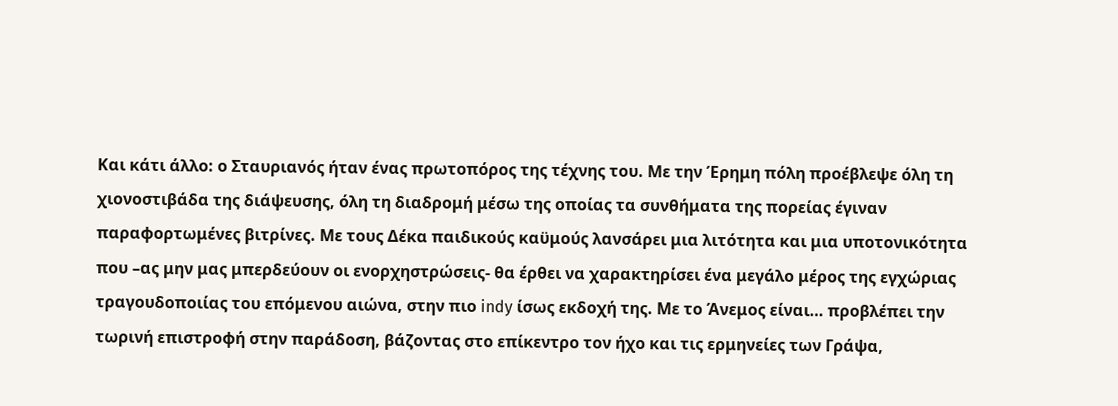Και κάτι άλλο: ο Σταυριανός ήταν ένας πρωτοπόρος της τέχνης του. Με την Έρημη πόλη προέβλεψε όλη τη χιονοστιβάδα της διάψευσης, όλη τη διαδρομή μέσω της οποίας τα συνθήματα της πορείας έγιναν παραφορτωμένες βιτρίνες. Με τους Δέκα παιδικούς καϋμούς λανσάρει μια λιτότητα και μια υποτονικότητα που –ας μην μας μπερδεύουν οι ενορχηστρώσεις- θα έρθει να χαρακτηρίσει ένα μεγάλο μέρος της εγχώριας τραγουδοποιίας του επόμενου αιώνα, στην πιο indy ίσως εκδοχή της. Με το Άνεμος είναι… προβλέπει την τωρινή επιστροφή στην παράδοση, βάζοντας στο επίκεντρο τον ήχο και τις ερμηνείες των Γράψα,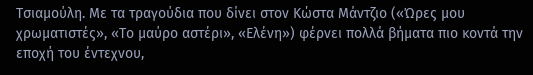Τσιαμούλη. Με τα τραγούδια που δίνει στον Κώστα Μάντζιο («Ώρες μου χρωματιστές», «Το μαύρο αστέρι», «Ελένη») φέρνει πολλά βήματα πιο κοντά την εποχή του έντεχνου,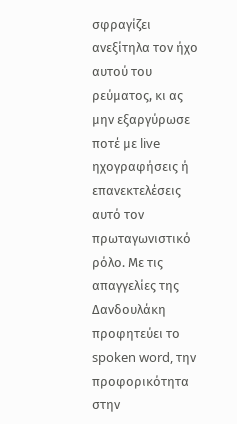σφραγίζει ανεξίτηλα τον ήχο αυτού του ρεύματος, κι ας μην εξαργύρωσε ποτέ με live ηχογραφήσεις ή επανεκτελέσεις αυτό τον πρωταγωνιστικό ρόλο. Με τις απαγγελίες της Δανδουλάκη προφητεύει το spoken word, την προφορικότητα στην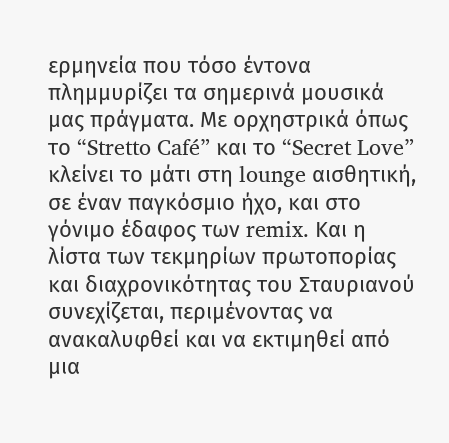ερμηνεία που τόσο έντονα πλημμυρίζει τα σημερινά μουσικά μας πράγματα. Με ορχηστρικά όπως το “Stretto Café” και το “Secret Love” κλείνει το μάτι στη lounge αισθητική, σε έναν παγκόσμιο ήχο, και στο γόνιμο έδαφος των remix. Και η λίστα των τεκμηρίων πρωτοπορίας και διαχρονικότητας του Σταυριανού συνεχίζεται, περιμένοντας να ανακαλυφθεί και να εκτιμηθεί από μια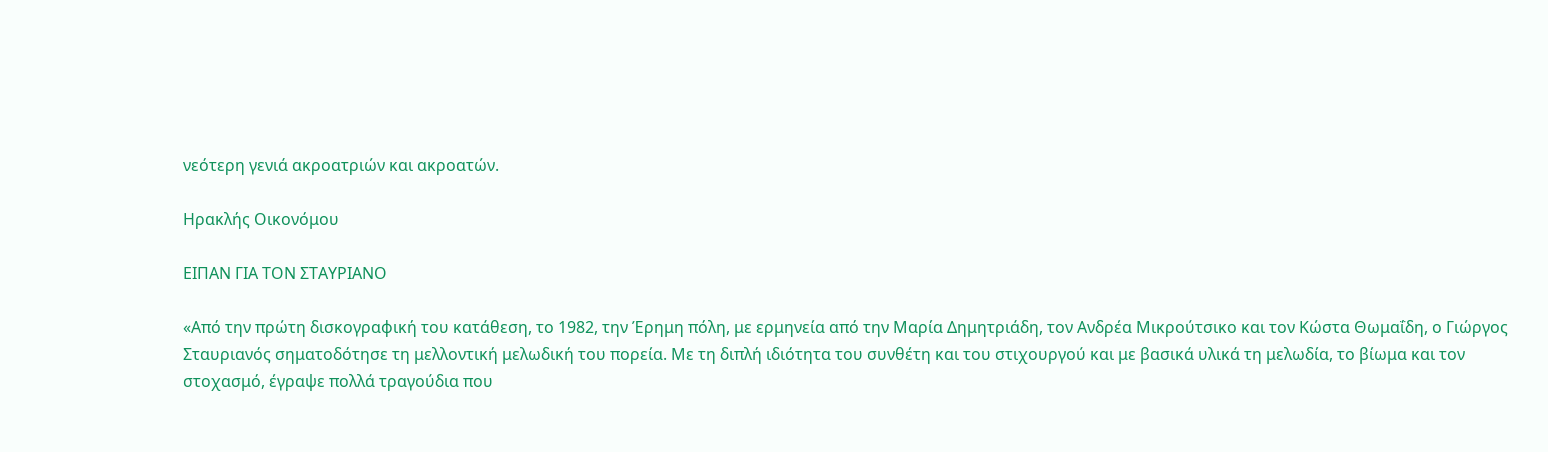νεότερη γενιά ακροατριών και ακροατών.

Ηρακλής Οικονόμου

ΕΙΠΑΝ ΓΙΑ ΤΟΝ ΣΤΑΥΡΙΑΝΟ

«Από την πρώτη δισκογραφική του κατάθεση, το 1982, την Έρημη πόλη, με ερμηνεία από την Μαρία Δημητριάδη, τον Ανδρέα Μικρούτσικο και τον Κώστα Θωμαΐδη, ο Γιώργος Σταυριανός σηματοδότησε τη μελλοντική μελωδική του πορεία. Με τη διπλή ιδιότητα του συνθέτη και του στιχουργού και με βασικά υλικά τη μελωδία, το βίωμα και τον στοχασμό, έγραψε πολλά τραγούδια που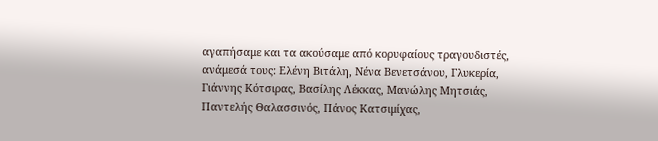αγαπήσαμε και τα ακούσαμε από κορυφαίους τραγουδιστές, ανάμεσά τους: Ελένη Βιτάλη, Νένα Βενετσάνου, Γλυκερία, Γιάννης Κότσιρας, Βασίλης Λέκκας, Μανώλης Μητσιάς, Παντελής Θαλασσινός, Πάνος Κατσιμίχας,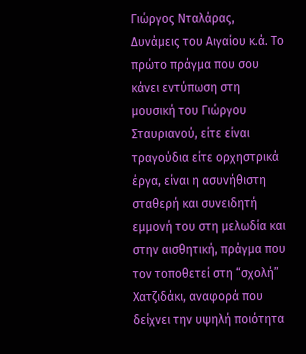Γιώργος Νταλάρας, Δυνάμεις του Αιγαίου κ.ά. Το πρώτο πράγμα που σου κάνει εντύπωση στη μουσική του Γιώργου Σταυριανού, είτε είναι τραγούδια είτε ορχηστρικά έργα, είναι η ασυνήθιστη σταθερή και συνειδητή εμμονή του στη μελωδία και στην αισθητική, πράγμα που τον τοποθετεί στη “σχολή” Χατζιδάκι, αναφορά που δείχνει την υψηλή ποιότητα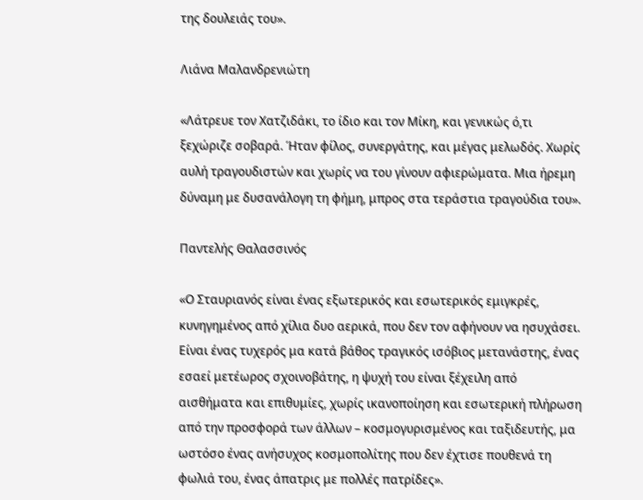της δουλειάς του».

Λιάνα Μαλανδρενιώτη

«Λάτρευε τον Χατζιδάκι, το ίδιο και τον Μίκη, και γενικώς ό,τι ξεχώριζε σοβαρά. Ήταν φίλος, συνεργάτης, και μέγας μελωδός. Χωρίς αυλή τραγουδιστών και χωρίς να του γίνουν αφιερώματα. Μια ήρεμη δύναμη με δυσανάλογη τη φήμη, μπρος στα τεράστια τραγούδια του».

Παντελής Θαλασσινός

«Ο Σταυριανός είναι ένας εξωτερικός και εσωτερικός εμιγκρές, κυνηγημένος από χίλια δυο αερικά, που δεν τον αφήνουν να ησυχάσει. Είναι ένας τυχερός μα κατά βάθος τραγικός ισόβιος μετανάστης, ένας εσαεί μετέωρος σχοινοβάτης, η ψυχή του είναι ξέχειλη από αισθήματα και επιθυμίες, χωρίς ικανοποίηση και εσωτερική πλήρωση από την προσφορά των άλλων – κοσμογυρισμένος και ταξιδευτής, μα ωστόσο ένας ανήσυχος κοσμοπολίτης που δεν έχτισε πουθενά τη φωλιά του, ένας άπατρις με πολλές πατρίδες».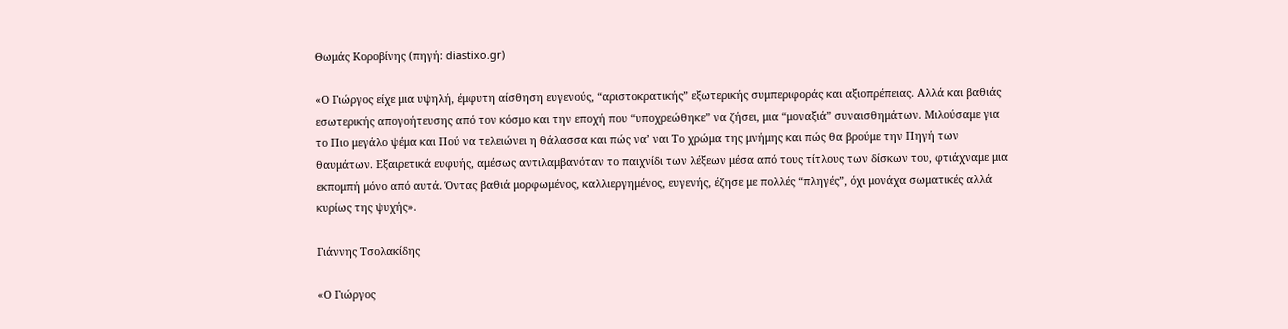Θωμάς Κοροβίνης (πηγή: diastixo.gr)

«Ο Γιώργος είχε μια υψηλή, έμφυτη αίσθηση ευγενούς, “αριστοκρατικής” εξωτερικής συμπεριφοράς και αξιοπρέπειας. Αλλά και βαθιάς εσωτερικής απογοήτευσης από τον κόσμο και την εποχή που “υποχρεώθηκε” να ζήσει, μια “μοναξιά” συναισθημάτων. Μιλούσαμε για το Πιο μεγάλο ψέμα και Πού να τελειώνει η θάλασσα και πώς να’ ναι Το χρώμα της μνήμης και πώς θα βρούμε την Πηγή των θαυμάτων. Εξαιρετικά ευφυής, αμέσως αντιλαμβανόταν το παιχνίδι των λέξεων μέσα από τους τίτλους των δίσκων του, φτιάχναμε μια εκπομπή μόνο από αυτά. Όντας βαθιά μορφωμένος, καλλιεργημένος, ευγενής, έζησε με πολλές “πληγές”, όχι μονάχα σωματικές αλλά κυρίως της ψυχής».

Γιάννης Τσολακίδης

«Ο Γιώργος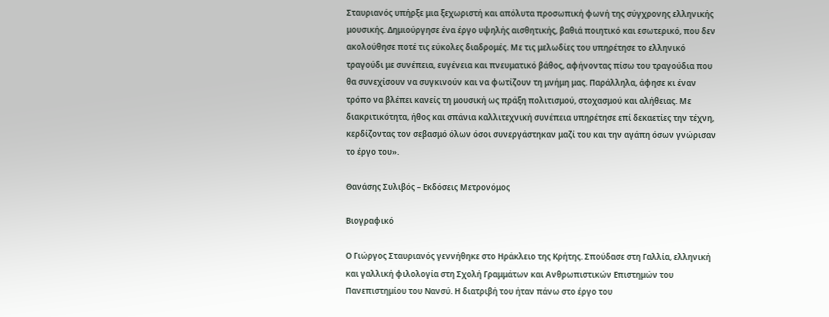Σταυριανός υπήρξε μια ξεχωριστή και απόλυτα προσωπική φωνή της σύγχρονης ελληνικής μουσικής. Δημιούργησε ένα έργο υψηλής αισθητικής, βαθιά ποιητικό και εσωτερικό, που δεν ακολούθησε ποτέ τις εύκολες διαδρομές. Με τις μελωδίες του υπηρέτησε το ελληνικό τραγούδι με συνέπεια, ευγένεια και πνευματικό βάθος, αφήνοντας πίσω του τραγούδια που θα συνεχίσουν να συγκινούν και να φωτίζουν τη μνήμη μας. Παράλληλα, άφησε κι έναν τρόπο να βλέπει κανείς τη μουσική ως πράξη πολιτισμού, στοχασμού και αλήθειας. Με διακριτικότητα, ήθος και σπάνια καλλιτεχνική συνέπεια υπηρέτησε επί δεκαετίες την τέχνη, κερδίζοντας τον σεβασμό όλων όσοι συνεργάστηκαν μαζί του και την αγάπη όσων γνώρισαν το έργο του».

Θανάσης Συλιβός – Εκδόσεις Μετρονόμος

Βιογραφικό

Ο Γιώργος Σταυριανός γεννήθηκε στο Ηράκλειο της Κρήτης. Σπούδασε στη Γαλλία, ελληνική και γαλλική φιλολογία στη Σχολή Γραμμάτων και Ανθρωπιστικών Επιστημών του Πανεπιστημίου του Νανσύ. Η διατριβή του ήταν πάνω στο έργο του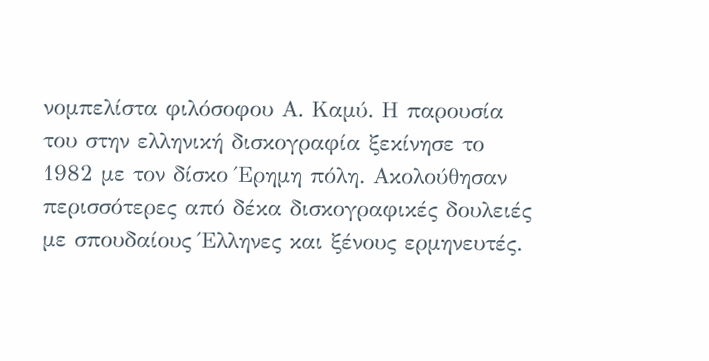νομπελίστα φιλόσοφου Α. Καμύ. Η παρουσία του στην ελληνική δισκογραφία ξεκίνησε το 1982 με τον δίσκο Έρημη πόλη. Ακολούθησαν περισσότερες από δέκα δισκογραφικές δουλειές με σπουδαίους Έλληνες και ξένους ερμηνευτές.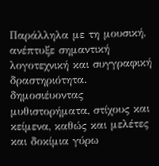Παράλληλα με τη μουσική, ανέπτυξε σημαντική λογοτεχνική και συγγραφική δραστηριότητα. δημοσιέυοντας μυθιστορήματα, στίχους και κείμενα, καθώς και μελέτες και δοκίμια γύρω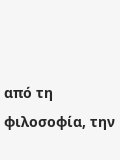από τη φιλοσοφία, την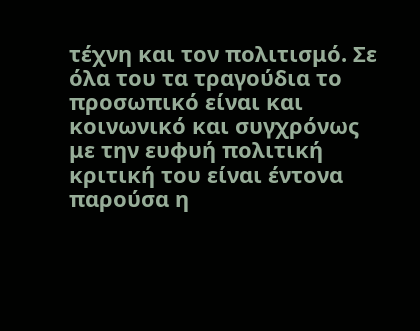τέχνη και τον πολιτισμό. Σε όλα του τα τραγούδια το προσωπικό είναι και κοινωνικό και συγχρόνως με την ευφυή πολιτική κριτική του είναι έντονα παρούσα η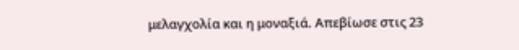μελαγχολία και η μοναξιά. Απεβίωσε στις 23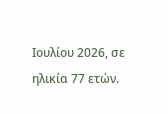Ιουλίου 2026, σε ηλικία 77 ετών.